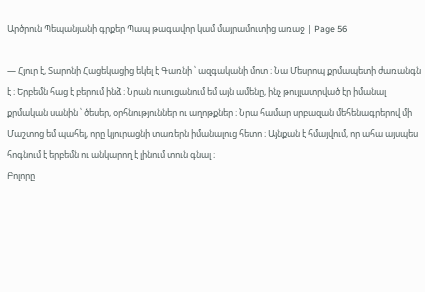Արծրուն Պեպանյանի գրքեր Պապ թագավոր կամ մայրամուտից առաջ | Page 56

— Հյուր է, Տարոնի Հացեկացից եկել է Գառնի ՝ ազգականի մոտ ։ Նա Մեսրոպ քրմապետի ժառանգն է ։ Երբեմն հաց է բերում ինձ ։ Նրան ուսուցանում եմ այն ամենը, ինչ թույլատրված էր իմանալ քրմական սանին ՝ ծեսեր, օրհնություններ ու աղոթքներ ։ Նրա համար սրբազան մեհենագրերով մի Մաշտոց եմ պահել, որը կյուրացնի տառերն իմանալուց հետո ։ Այնքան է հմայվում, որ ահա այսպես հոգնում է երբեմն ու անկարող է լինում տուն գնալ ։
Բոլորը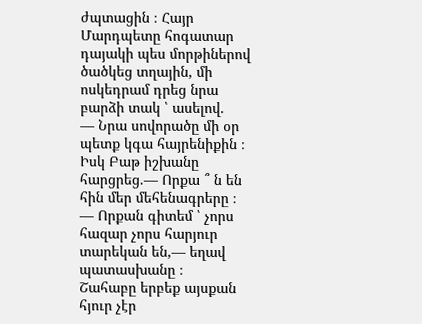ժպտացին ։ Հայր Մարդպետը հոգատար դայակի պես մորթիներով ծածկեց տղային, մի ոսկեդրամ դրեց նրա բարձի տակ ՝ ասելով.
— Նրա սովորածը մի օր պետք կգա հայրենիքին ։ Իսկ Բաթ իշխանը հարցրեց.— Որքա ՞ ն են հին մեր մեհենագրերը ։
— Որքան գիտեմ ՝ չորս հազար չորս հարյուր տարեկան են,— եղավ պատասխանը ։
Շահաբը երբեք այսքան հյուր չէր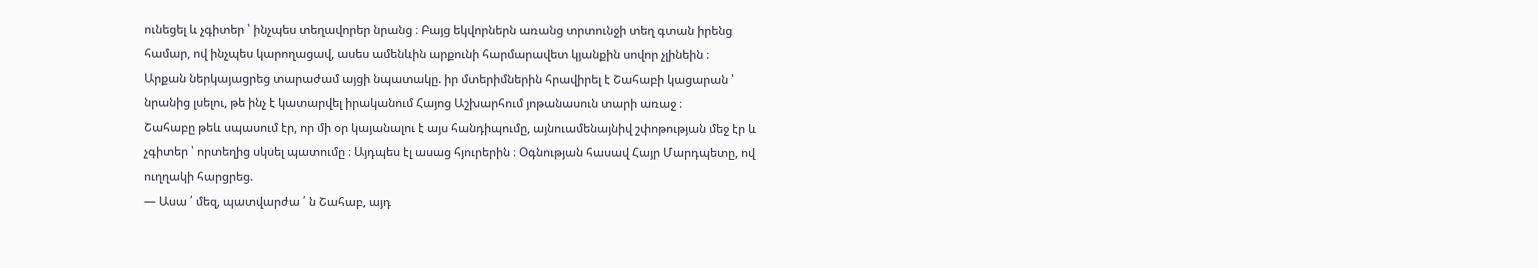ունեցել և չգիտեր ՝ ինչպես տեղավորեր նրանց ։ Բայց եկվորներն առանց տրտունջի տեղ գտան իրենց համար, ով ինչպես կարողացավ, ասես ամենևին արքունի հարմարավետ կյանքին սովոր չլինեին ։
Արքան ներկայացրեց տարաժամ այցի նպատակը. իր մտերիմներին հրավիրել է Շահաբի կացարան ՝ նրանից լսելու, թե ինչ է կատարվել իրականում Հայոց Աշխարհում յոթանասուն տարի առաջ ։
Շահաբը թեև սպասում էր, որ մի օր կայանալու է այս հանդիպումը, այնուամենայնիվ շփոթության մեջ էր և չգիտեր ՝ որտեղից սկսել պատումը ։ Այդպես էլ ասաց հյուրերին ։ Օգնության հասավ Հայր Մարդպետը, ով ուղղակի հարցրեց.
— Ասա ՛ մեզ, պատվարժա ՛ ն Շահաբ, այդ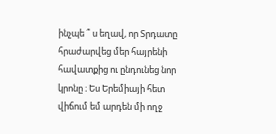ինչպե ՞ ս եղավ, որ Տրդատը հրաժարվեց մեր հայրենի հավատքից ու ընդունեց նոր կրոնը ։ Ես Երեմիայի հետ վիճում եմ արդեն մի ողջ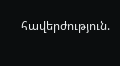հավերժություն.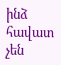ինձ հավատ չեն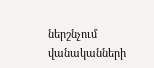ներշնչում վանականների